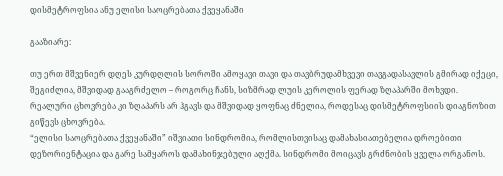დისმეტროფსია ანუ ელისი საოცრებათა ქვეყანაში

გააზიარე:

თუ ერთ მშვენიერ დღეს კურდღლის სოროში ამოყავი თავი და თავბრუდამხვევი თავგადასავლის გმირად იქეცი, შეგიძლია, მშვიდად გააგრძელო – როგორც ჩანს, სიზმრად ლუის კეროლის ფერად ზღაპარში მოხვდი. რეალური ცხოვრება კი ზღაპარს არ ჰგავს და მშვიდად ყოფნაც ძნელია, როდესაც დისმეტროფსიის დიაგნოზით გიწევს ცხოვრება.
“ელისი საოცრებათა ქვეყანაში” იშვიათი სინდრომია, რომლისთვისაც დამახასიათებელია დროებითი დეზორიენტაცია და გარე სამყაროს დამახინჯებული აღქმა. სინდრომი მოიცავს გრძნობის ყველა ორგანოს.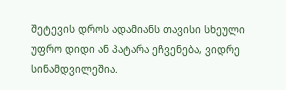შეტევის დროს ადამიანს თავისი სხეული უფრო დიდი ან პატარა ეჩვენება, ვიდრე სინამდვილეშია.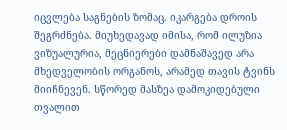იცვლება საგნების ზომაც. იკარგება დროის შეგრძნება. მიუხედავად იმისა, რომ ილუზია ვიზუალურია, მეცნიერები დამნაშავედ არა მხედველობის ორგანოს, არამედ თავის ტვინს მიიჩნევენ. სწორედ მასზეა დამოკიდებული თვალით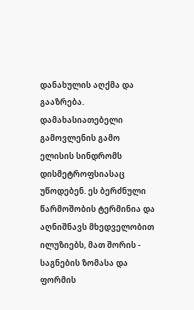დანახულის აღქმა და გააზრება. დამახასიათებელი გამოვლენის გამო ელისის სინდრომს დისმეტროფსიასაც უწოდებენ. ეს ბერძნული წარმოშობის ტერმინია და აღნიშნავს მხედველობით ილუზიებს, მათ შორის - საგნების ზომასა და ფორმის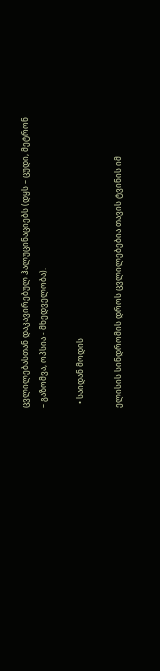ცვლილებასთან დაკავირებულ ჰალუცინაციებს (დყს – ცუდი, მეტრონ – გაზომვა, ოპსია - მხედველობა).

  • საიდან მოდის

ელისის სინდრომის დროს ცვლილებებია თავის ტვინის იმ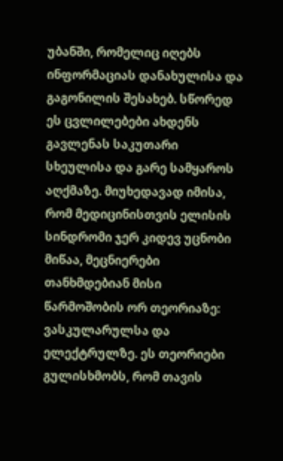უბანში, რომელიც იღებს ინფორმაციას დანახულისა და გაგონილის შესახებ. სწორედ ეს ცვლილებები ახდენს გავლენას საკუთარი სხეულისა და გარე სამყაროს აღქმაზე. მიუხედავად იმისა, რომ მედიცინისთვის ელისის სინდრომი ჯერ კიდევ უცნობი მიწაა, მეცნიერები თანხმდებიან მისი წარმოშობის ორ თეორიაზე: ვასკულარულსა და ელექტრულზე. ეს თეორიები გულისხმობს, რომ თავის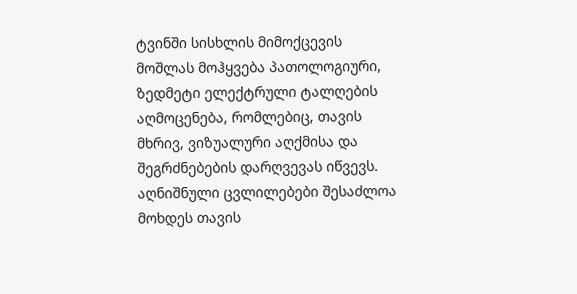ტვინში სისხლის მიმოქცევის მოშლას მოჰყვება პათოლოგიური, ზედმეტი ელექტრული ტალღების აღმოცენება, რომლებიც, თავის მხრივ, ვიზუალური აღქმისა და შეგრძნებების დარღვევას იწვევს. აღნიშნული ცვლილებები შესაძლოა მოხდეს თავის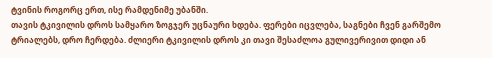ტვინის როგორც ერთ, ისე რამდენიმე უბანში.
თავის ტკივილის დროს სამყარო ზოგჯერ უცნაური ხდება. ფერები იცვლება, საგნები ჩვენ გარშემო ტრიალებს, დრო ჩერდება. ძლიერი ტკივილის დროს კი თავი შესაძლოა გულივერივით დიდი ან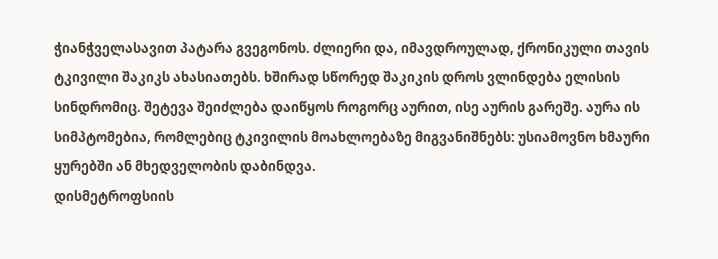ჭიანჭველასავით პატარა გვეგონოს. ძლიერი და, იმავდროულად, ქრონიკული თავის ტკივილი შაკიკს ახასიათებს. ხშირად სწორედ შაკიკის დროს ვლინდება ელისის სინდრომიც. შეტევა შეიძლება დაიწყოს როგორც აურით, ისე აურის გარეშე. აურა ის სიმპტომებია, რომლებიც ტკივილის მოახლოებაზე მიგვანიშნებს: უსიამოვნო ხმაური ყურებში ან მხედველობის დაბინდვა.
დისმეტროფსიის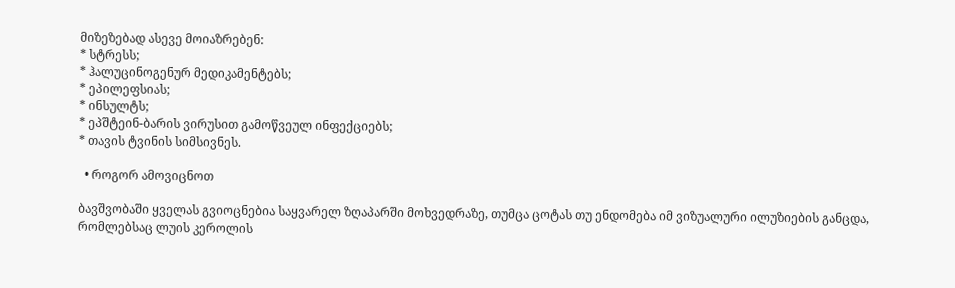მიზეზებად ასევე მოიაზრებენ:
* სტრესს;
* ჰალუცინოგენურ მედიკამენტებს;
* ეპილეფსიას;
* ინსულტს;
* ეპშტეინ-ბარის ვირუსით გამოწვეულ ინფექციებს;
* თავის ტვინის სიმსივნეს.

  • როგორ ამოვიცნოთ

ბავშვობაში ყველას გვიოცნებია საყვარელ ზღაპარში მოხვედრაზე, თუმცა ცოტას თუ ენდომება იმ ვიზუალური ილუზიების განცდა, რომლებსაც ლუის კეროლის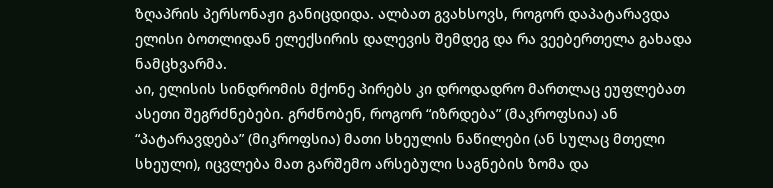ზღაპრის პერსონაჟი განიცდიდა. ალბათ გვახსოვს, როგორ დაპატარავდა ელისი ბოთლიდან ელექსირის დალევის შემდეგ და რა ვეებერთელა გახადა ნამცხვარმა.
აი, ელისის სინდრომის მქონე პირებს კი დროდადრო მართლაც ეუფლებათ ასეთი შეგრძნებები. გრძნობენ, როგორ “იზრდება” (მაკროფსია) ან “პატარავდება” (მიკროფსია) მათი სხეულის ნაწილები (ან სულაც მთელი სხეული), იცვლება მათ გარშემო არსებული საგნების ზომა და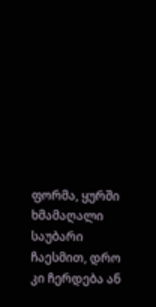ფორმა, ყურში ხმამაღალი საუბარი ჩაესმით, დრო კი ჩერდება ან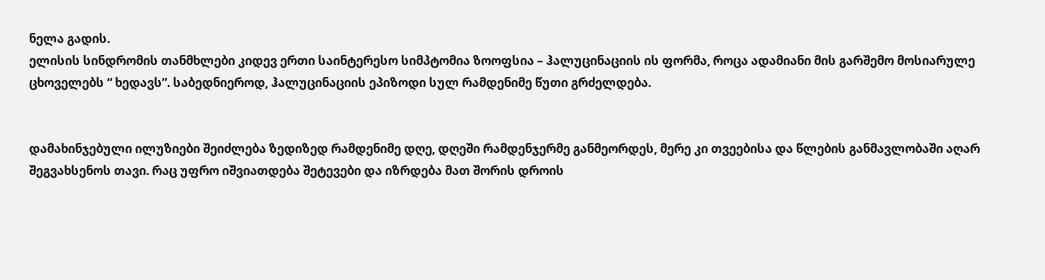ნელა გადის.
ელისის სინდრომის თანმხლები კიდევ ერთი საინტერესო სიმპტომია ზოოფსია – ჰალუცინაციის ის ფორმა, როცა ადამიანი მის გარშემო მოსიარულე ცხოველებს “ ხედავს”. საბედნიეროდ, ჰალუცინაციის ეპიზოდი სულ რამდენიმე წუთი გრძელდება.


დამახინჯებული ილუზიები შეიძლება ზედიზედ რამდენიმე დღე, დღეში რამდენჯერმე განმეორდეს, მერე კი თვეებისა და წლების განმავლობაში აღარ შეგვახსენოს თავი. რაც უფრო იშვიათდება შეტევები და იზრდება მათ შორის დროის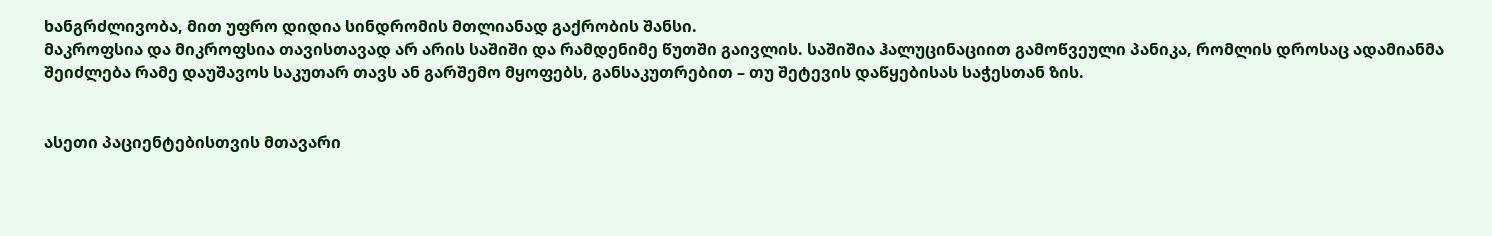ხანგრძლივობა, მით უფრო დიდია სინდრომის მთლიანად გაქრობის შანსი.
მაკროფსია და მიკროფსია თავისთავად არ არის საშიში და რამდენიმე წუთში გაივლის. საშიშია ჰალუცინაციით გამოწვეული პანიკა, რომლის დროსაც ადამიანმა შეიძლება რამე დაუშავოს საკუთარ თავს ან გარშემო მყოფებს, განსაკუთრებით – თუ შეტევის დაწყებისას საჭესთან ზის.


ასეთი პაციენტებისთვის მთავარი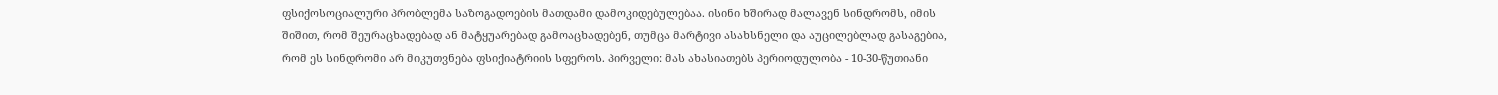ფსიქოსოციალური პრობლემა საზოგადოების მათდამი დამოკიდებულებაა. ისინი ხშირად მალავენ სინდრომს, იმის შიშით, რომ შეურაცხადებად ან მატყუარებად გამოაცხადებენ, თუმცა მარტივი ასახსნელი და აუცილებლად გასაგებია, რომ ეს სინდრომი არ მიკუთვნება ფსიქიატრიის სფეროს. პირველი: მას ახასიათებს პერიოდულობა - 10-30-წუთიანი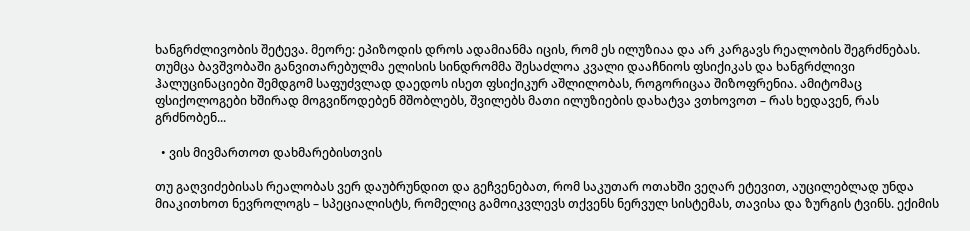ხანგრძლივობის შეტევა. მეორე: ეპიზოდის დროს ადამიანმა იცის, რომ ეს ილუზიაა და არ კარგავს რეალობის შეგრძნებას. თუმცა ბავშვობაში განვითარებულმა ელისის სინდრომმა შესაძლოა კვალი დააჩნიოს ფსიქიკას და ხანგრძლივი ჰალუცინაციები შემდგომ საფუძვლად დაედოს ისეთ ფსიქიკურ აშლილობას, როგორიცაა შიზოფრენია. ამიტომაც ფსიქოლოგები ხშირად მოგვიწოდებენ მშობლებს, შვილებს მათი ილუზიების დახატვა ვთხოვოთ – რას ხედავენ, რას გრძნობენ...

  • ვის მივმართოთ დახმარებისთვის

თუ გაღვიძებისას რეალობას ვერ დაუბრუნდით და გეჩვენებათ, რომ საკუთარ ოთახში ვეღარ ეტევით, აუცილებლად უნდა მიაკითხოთ ნევროლოგს – სპეციალისტს, რომელიც გამოიკვლევს თქვენს ნერვულ სისტემას, თავისა და ზურგის ტვინს. ექიმის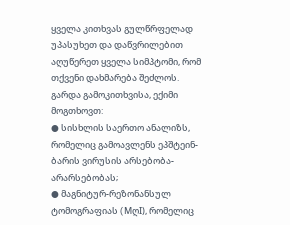ყველა კითხვას გულწრფელად უპასუხეთ და დაწვრილებით აღუწერეთ ყველა სიმპტომი, რომ თქვენი დახმარება შეძლოს.
გარდა გამოკითხვისა, ექიმი მოგთხოვთ:
● სისხლის საერთო ანალიზს, რომელიც გამოავლენს ეპშტეინ-ბარის ვირუსის არსებობა-არარსებობას;
● მაგნიტურ-რეზონანსულ ტომოგრაფიას (MღI), რომელიც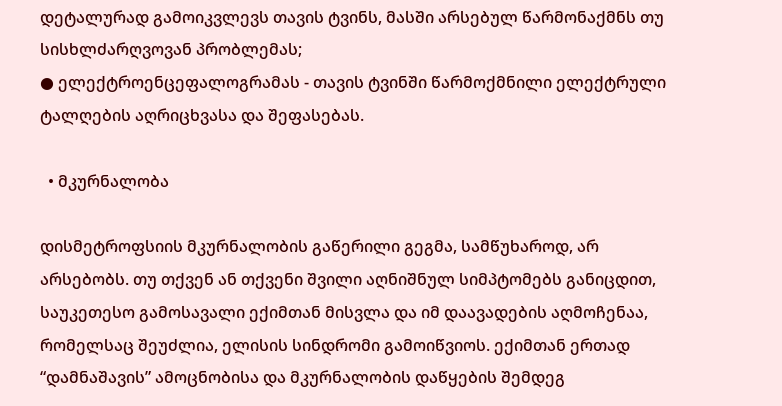დეტალურად გამოიკვლევს თავის ტვინს, მასში არსებულ წარმონაქმნს თუ სისხლძარღვოვან პრობლემას;
● ელექტროენცეფალოგრამას - თავის ტვინში წარმოქმნილი ელექტრული ტალღების აღრიცხვასა და შეფასებას.

  • მკურნალობა

დისმეტროფსიის მკურნალობის გაწერილი გეგმა, სამწუხაროდ, არ არსებობს. თუ თქვენ ან თქვენი შვილი აღნიშნულ სიმპტომებს განიცდით, საუკეთესო გამოსავალი ექიმთან მისვლა და იმ დაავადების აღმოჩენაა, რომელსაც შეუძლია, ელისის სინდრომი გამოიწვიოს. ექიმთან ერთად “დამნაშავის” ამოცნობისა და მკურნალობის დაწყების შემდეგ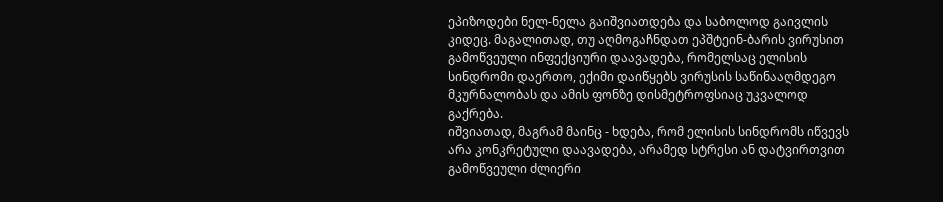ეპიზოდები ნელ-ნელა გაიშვიათდება და საბოლოდ გაივლის კიდეც. მაგალითად, თუ აღმოგაჩნდათ ეპშტეინ-ბარის ვირუსით გამოწვეული ინფექციური დაავადება, რომელსაც ელისის სინდრომი დაერთო, ექიმი დაიწყებს ვირუსის საწინააღმდეგო მკურნალობას და ამის ფონზე დისმეტროფსიაც უკვალოდ გაქრება.
იშვიათად, მაგრამ მაინც - ხდება, რომ ელისის სინდრომს იწვევს არა კონკრეტული დაავადება, არამედ სტრესი ან დატვირთვით გამოწვეული ძლიერი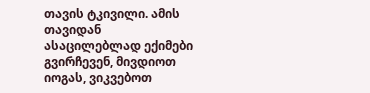თავის ტკივილი. ამის თავიდან ასაცილებლად ექიმები გვირჩევენ, მივდიოთ იოგას, ვიკვებოთ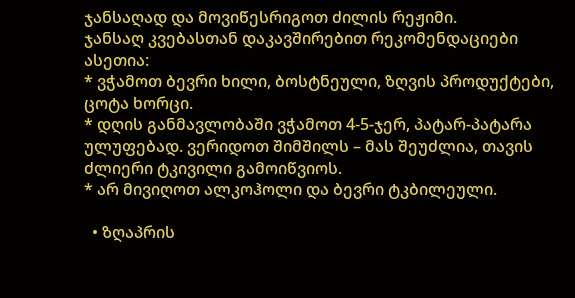ჯანსაღად და მოვიწესრიგოთ ძილის რეჟიმი.
ჯანსაღ კვებასთან დაკავშირებით რეკომენდაციები ასეთია:
* ვჭამოთ ბევრი ხილი, ბოსტნეული, ზღვის პროდუქტები, ცოტა ხორცი.
* დღის განმავლობაში ვჭამოთ 4-5-ჯერ, პატარ-პატარა ულუფებად. ვერიდოთ შიმშილს – მას შეუძლია, თავის ძლიერი ტკივილი გამოიწვიოს.
* არ მივიღოთ ალკოჰოლი და ბევრი ტკბილეული.

  • ზღაპრის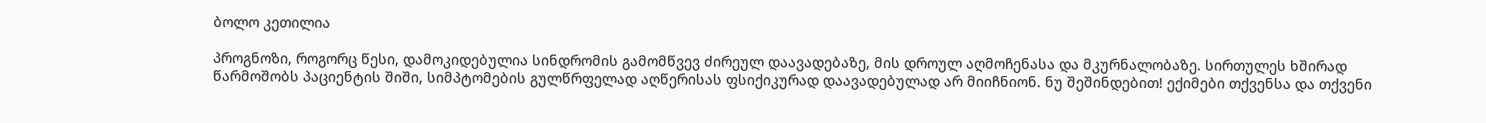ბოლო კეთილია

პროგნოზი, როგორც წესი, დამოკიდებულია სინდრომის გამომწვევ ძირეულ დაავადებაზე, მის დროულ აღმოჩენასა და მკურნალობაზე. სირთულეს ხშირად წარმოშობს პაციენტის შიში, სიმპტომების გულწრფელად აღწერისას ფსიქიკურად დაავადებულად არ მიიჩნიონ. ნუ შეშინდებით! ექიმები თქვენსა და თქვენი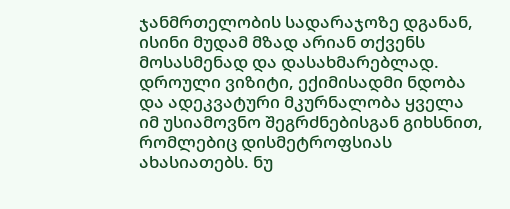ჯანმრთელობის სადარაჯოზე დგანან, ისინი მუდამ მზად არიან თქვენს მოსასმენად და დასახმარებლად. დროული ვიზიტი, ექიმისადმი ნდობა და ადეკვატური მკურნალობა ყველა იმ უსიამოვნო შეგრძნებისგან გიხსნით, რომლებიც დისმეტროფსიას ახასიათებს. ნუ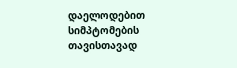დაელოდებით სიმპტომების თავისთავად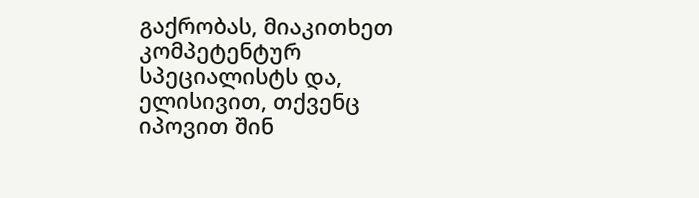გაქრობას, მიაკითხეთ კომპეტენტურ სპეციალისტს და, ელისივით, თქვენც იპოვით შინ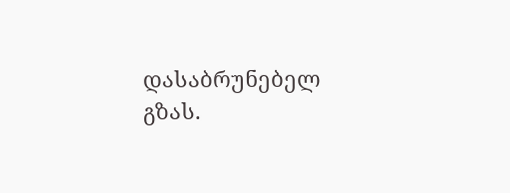დასაბრუნებელ გზას.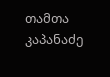თამთა კაპანაძე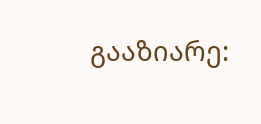გააზიარე: